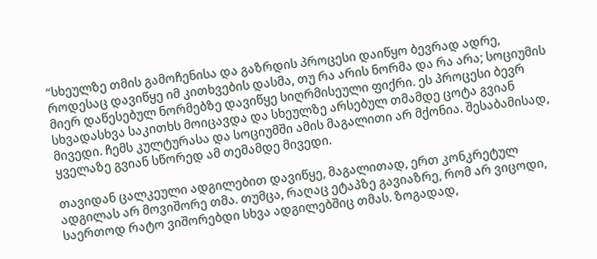“სხეულზე თმის გამოჩენისა და გაზრდის პროცესი დაიწყო ბევრად ადრე, როდესაც დავიწყე იმ კითხვების დასმა, თუ რა არის ნორმა და რა არა; სოციუმის მიერ დაწესებულ ნორმებზე დავიწყე სიღრმისეული ფიქრი. ეს პროცესი ბევრ სხვადასხვა საკითხს მოიცავდა და სხეულზე არსებულ თმამდე ცოტა გვიან მივედი. ჩემს კულტურასა და სოციუმში ამის მაგალითი არ მქონია. შესაბამისად, ყველაზე გვიან სწორედ ამ თემამდე მივედი.

თავიდან ცალკეული ადგილებით დავიწყე, მაგალითად, ერთ კონკრეტულ ადგილას არ მოვიშორე თმა. თუმცა, რაღაც ეტაპზე გავიაზრე, რომ არ ვიცოდი, საერთოდ რატო ვიშორებდი სხვა ადგილებშიც თმას. ზოგადად,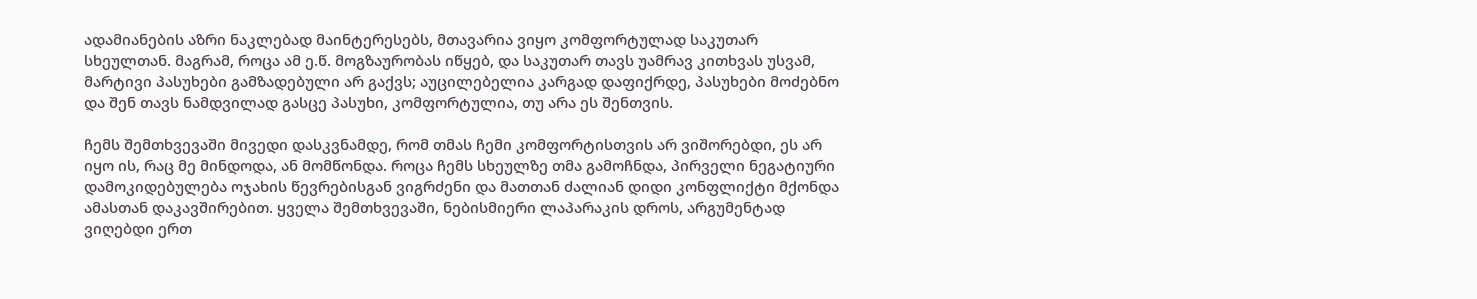ადამიანების აზრი ნაკლებად მაინტერესებს, მთავარია ვიყო კომფორტულად საკუთარ სხეულთან. მაგრამ, როცა ამ ე.წ. მოგზაურობას იწყებ, და საკუთარ თავს უამრავ კითხვას უსვამ, მარტივი პასუხები გამზადებული არ გაქვს; აუცილებელია კარგად დაფიქრდე, პასუხები მოძებნო და შენ თავს ნამდვილად გასცე პასუხი, კომფორტულია, თუ არა ეს შენთვის.

ჩემს შემთხვევაში მივედი დასკვნამდე, რომ თმას ჩემი კომფორტისთვის არ ვიშორებდი, ეს არ იყო ის, რაც მე მინდოდა, ან მომწონდა. როცა ჩემს სხეულზე თმა გამოჩნდა, პირველი ნეგატიური დამოკიდებულება ოჯახის წევრებისგან ვიგრძენი და მათთან ძალიან დიდი კონფლიქტი მქონდა ამასთან დაკავშირებით. ყველა შემთხვევაში, ნებისმიერი ლაპარაკის დროს, არგუმენტად ვიღებდი ერთ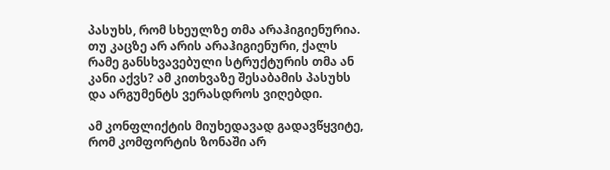პასუხს, რომ სხეულზე თმა არაჰიგიენურია. თუ კაცზე არ არის არაჰიგიენური, ქალს რამე განსხვავებული სტრუქტურის თმა ან კანი აქვს? ამ კითხვაზე შესაბამის პასუხს და არგუმენტს ვერასდროს ვიღებდი.

ამ კონფლიქტის მიუხედავად გადავწყვიტე, რომ კომფორტის ზონაში არ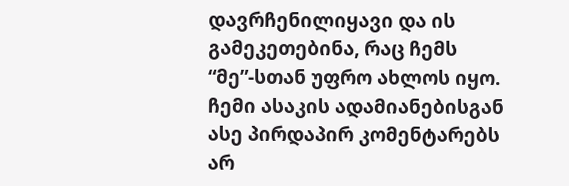დავრჩენილიყავი და ის გამეკეთებინა, რაც ჩემს “მე”-სთან უფრო ახლოს იყო. ჩემი ასაკის ადამიანებისგან ასე პირდაპირ კომენტარებს არ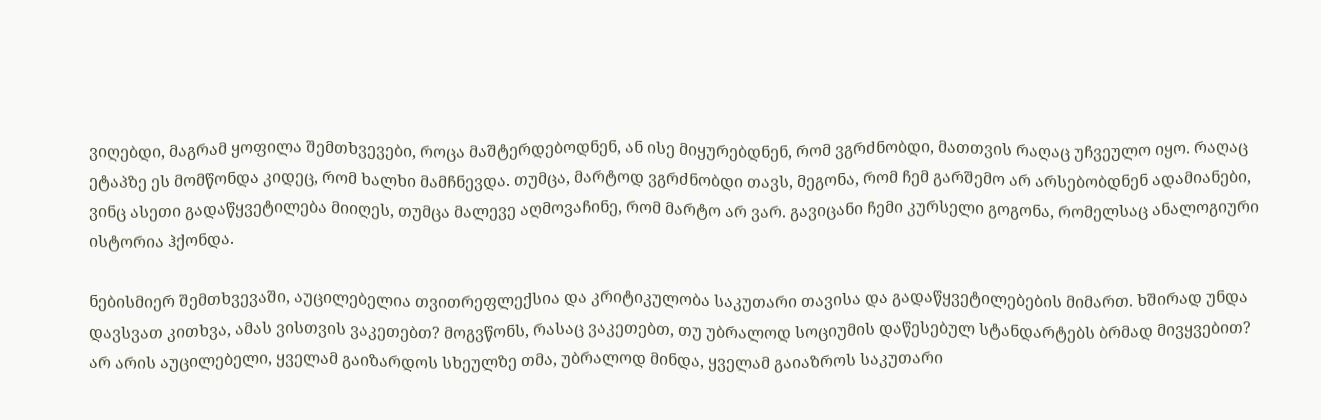ვიღებდი, მაგრამ ყოფილა შემთხვევები, როცა მაშტერდებოდნენ, ან ისე მიყურებდნენ, რომ ვგრძნობდი, მათთვის რაღაც უჩვეულო იყო. რაღაც ეტაპზე ეს მომწონდა კიდეც, რომ ხალხი მამჩნევდა. თუმცა, მარტოდ ვგრძნობდი თავს, მეგონა, რომ ჩემ გარშემო არ არსებობდნენ ადამიანები, ვინც ასეთი გადაწყვეტილება მიიღეს, თუმცა მალევე აღმოვაჩინე, რომ მარტო არ ვარ. გავიცანი ჩემი კურსელი გოგონა, რომელსაც ანალოგიური ისტორია ჰქონდა.

ნებისმიერ შემთხვევაში, აუცილებელია თვითრეფლექსია და კრიტიკულობა საკუთარი თავისა და გადაწყვეტილებების მიმართ. ხშირად უნდა დავსვათ კითხვა, ამას ვისთვის ვაკეთებთ? მოგვწონს, რასაც ვაკეთებთ, თუ უბრალოდ სოციუმის დაწესებულ სტანდარტებს ბრმად მივყვებით? არ არის აუცილებელი, ყველამ გაიზარდოს სხეულზე თმა, უბრალოდ მინდა, ყველამ გაიაზროს საკუთარი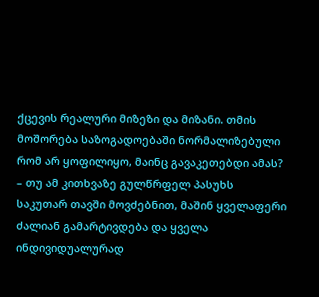ქცევის რეალური მიზეზი და მიზანი. თმის მოშორება საზოგადოებაში ნორმალიზებული რომ არ ყოფილიყო, მაინც გავაკეთებდი ამას? – თუ ამ კითხვაზე გულწრფელ პასუხს საკუთარ თავში მოვძებნით, მაშინ ყველაფერი ძალიან გამარტივდება და ყველა ინდივიდუალურად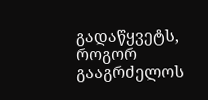გადაწყვეტს, როგორ გააგრძელოს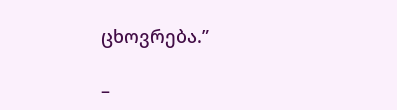ცხოვრება.”

–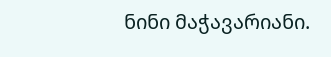ნინი მაჭავარიანი.